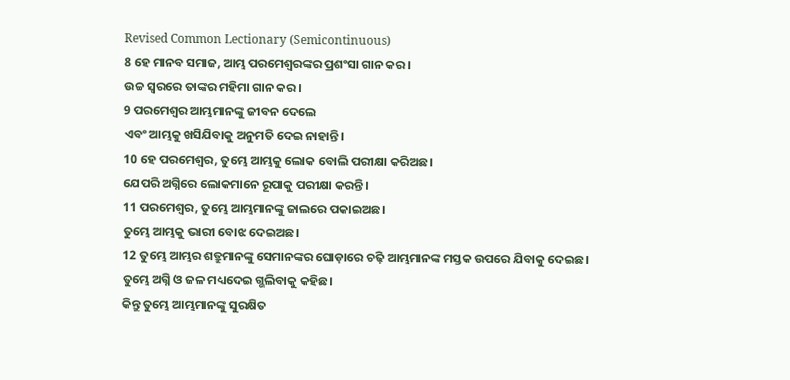Revised Common Lectionary (Semicontinuous)
8 ହେ ମାନବ ସମାଜ, ଆମ୍ଭ ପରମେଶ୍ୱରଙ୍କର ପ୍ରଶଂସା ଗାନ କର।
ଉଚ୍ଚ ସ୍ୱରରେ ତାଙ୍କର ମହିମା ଗାନ କର।
9 ପରମେଶ୍ୱର ଆମ୍ଭମାନଙ୍କୁ ଜୀବନ ଦେଲେ
ଏବଂ ଆମ୍ଭକୁ ଖସିଯିବାକୁ ଅନୁମତି ଦେଇ ନାହାନ୍ତି।
10 ହେ ପରମେଶ୍ୱର, ତୁମ୍ଭେ ଆମ୍ଭକୁ ଲୋକ ବୋଲି ପରୀକ୍ଷା କରିଅଛ।
ଯେପରି ଅଗ୍ନିରେ ଲୋକମାନେ ରୂପାକୁ ପରୀକ୍ଷା କରନ୍ତି।
11 ପରମେଶ୍ୱର, ତୁମ୍ଭେ ଆମ୍ଭମାନଙ୍କୁ ଜାଲରେ ପକାଇଅଛ।
ତୁମ୍ଭେ ଆମ୍ଭକୁ ଭାରୀ ବୋଝ ଦେଇଅଛ।
12 ତୁମ୍ଭେ ଆମ୍ଭର ଶତ୍ରୁମାନଙ୍କୁ ସେମାନଙ୍କର ଘୋଡ଼ାରେ ଚଢ଼ି ଆମ୍ଭମାନଙ୍କ ମସ୍ତକ ଉପରେ ଯିବାକୁ ଦେଇଛ।
ତୁମ୍ଭେ ଅଗ୍ନି ଓ ଜଳ ମଧ୍ୟଦେଇ ଗ୍ଭଲିବାକୁ କହିଛ।
କିନ୍ତୁ ତୁମ୍ଭେ ଆମ୍ଭମାନଙ୍କୁ ସୁରକ୍ଷିତ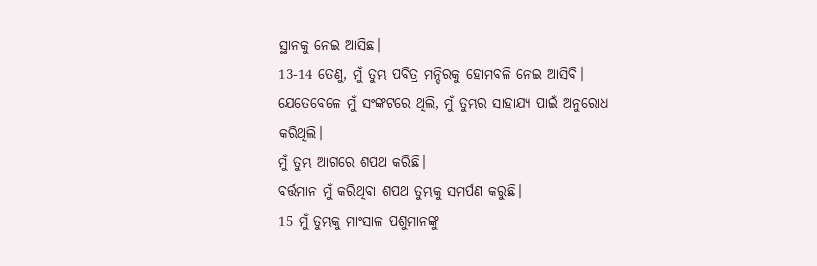ସ୍ଥାନକୁ ନେଇ ଆସିଛ।
13-14 ତେଣୁ, ମୁଁ ତୁମ୍ଭ ପବିତ୍ର ମନ୍ଦିରକୁ ହୋମବଳି ନେଇ ଆସିବି।
ଯେତେବେଳେ ମୁଁ ସଂଙ୍କଟରେ ଥିଲି, ମୁଁ ତୁମ୍ଭର ସାହାଯ୍ୟ ପାଇଁ ଅନୁରୋଧ କରିଥିଲି।
ମୁଁ ତୁମ୍ଭ ଆଗରେ ଶପଥ କରିଛି।
ବର୍ତ୍ତମାନ ମୁଁ କରିଥିବା ଶପଥ ତୁମ୍ଭକୁ ସମର୍ପଣ କରୁଛି।
15 ମୁଁ ତୁମ୍ଭକୁ ମାଂସାଳ ପଶୁମାନଙ୍କୁ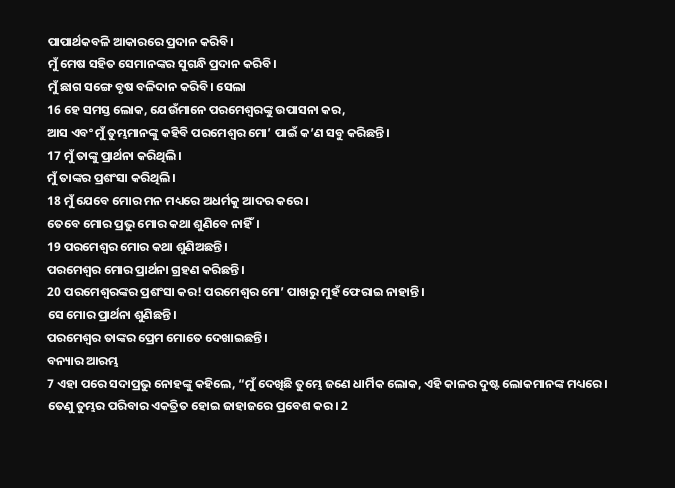ପାପାର୍ଥକବଳି ଆକାରରେ ପ୍ରଦାନ କରିବି।
ମୁଁ ମେଷ ସହିତ ସେମାନଙ୍କର ସୁଗନ୍ଧି ପ୍ରଦାନ କରିବି।
ମୁଁ ଛାଗ ସଙ୍ଗେ ବୃଷ ବଳିଦାନ କରିବି। ସେଲା
16 ହେ ସମସ୍ତ ଲୋକ, ଯେଉଁମାନେ ପରମେଶ୍ୱରଙ୍କୁ ଉପାସନା କର,
ଆସ ଏବଂ ମୁଁ ତୁମ୍ଭମାନଙ୍କୁ କହିବି ପରମେଶ୍ୱର ମୋ’ ପାଇଁ କ’ଣ ସବୁ କରିଛନ୍ତି।
17 ମୁଁ ତାଙ୍କୁ ପ୍ରାର୍ଥନା କରିଥିଲି।
ମୁଁ ତାଙ୍କର ପ୍ରଶଂସା କରିଥିଲି।
18 ମୁଁ ଯେବେ ମୋର ମନ ମଧ୍ୟରେ ଅଧର୍ମକୁ ଆଦର କରେ।
ତେବେ ମୋର ପ୍ରଭୁ ମୋର କଥା ଶୁଣିବେ ନାହିଁ।
19 ପରମେଶ୍ୱର ମୋର କଥା ଶୁଣିଅଛନ୍ତି।
ପରମେଶ୍ୱର ମୋର ପ୍ରାର୍ଥନା ଗ୍ରହଣ କରିଛନ୍ତି।
20 ପରମେଶ୍ୱରଙ୍କର ପ୍ରଶଂସା କର! ପରମେଶ୍ୱର ମୋ’ ପାଖରୁ ମୁହଁ ଫେରାଇ ନାହାନ୍ତି।
ସେ ମୋର ପ୍ରାର୍ଥନା ଶୁଣିଛନ୍ତି।
ପରମେଶ୍ୱର ତାଙ୍କର ପ୍ରେମ ମୋତେ ଦେଖାଇଛନ୍ତି।
ବନ୍ୟାର ଆରମ୍ଭ
7 ଏହା ପରେ ସଦାପ୍ରଭୁ ନୋହଙ୍କୁ କହିଲେ, “ମୁଁ ଦେଖିଛି ତୁମ୍ଭେ ଜଣେ ଧାର୍ମିକ ଲୋକ, ଏହି କାଳର ଦୁଷ୍ଟ ଲୋକମାନଙ୍କ ମଧ୍ୟରେ। ତେଣୁ ତୁମ୍ଭର ପରିବାର ଏକତ୍ରିତ ହୋଇ ଜାହାଜରେ ପ୍ରବେଶ କର। 2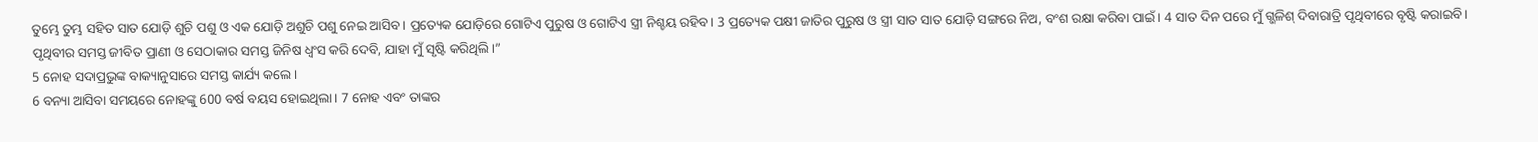ତୁମ୍ଭେ ତୁମ୍ଭ ସହିତ ସାତ ଯୋଡ଼ି ଶୁଚି ପଶୁ ଓ ଏକ ଯୋଡ଼ି ଅଶୁଚି ପଶୁ ନେଇ ଆସିବ। ପ୍ରତ୍ୟେକ ଯୋଡ଼ିରେ ଗୋଟିଏ ପୁରୁଷ ଓ ଗୋଟିଏ ସ୍ତ୍ରୀ ନିଶ୍ଚୟ ରହିବ। 3 ପ୍ରତ୍ୟେକ ପକ୍ଷୀ ଜାତିର ପୁରୁଷ ଓ ସ୍ତ୍ରୀ ସାତ ସାତ ଯୋଡ଼ି ସଙ୍ଗରେ ନିଅ, ବଂଶ ରକ୍ଷା କରିବା ପାଇଁ। 4 ସାତ ଦିନ ପରେ ମୁଁ ଗ୍ଭଳିଶ୍ ଦିବାରାତ୍ରି ପୃଥିବୀରେ ବୃଷ୍ଟି କରାଇବି। ପୃଥିବୀର ସମସ୍ତ ଜୀବିତ ପ୍ରାଣୀ ଓ ସେଠାକାର ସମସ୍ତ ଜିନିଷ ଧ୍ୱଂସ କରି ଦେବି, ଯାହା ମୁଁ ସୃଷ୍ଟି କରିଥିଲି।”
5 ନୋହ ସଦାପ୍ରଭୁଙ୍କ ବାକ୍ୟାନୁସାରେ ସମସ୍ତ କାର୍ଯ୍ୟ କଲେ।
6 ବନ୍ୟା ଆସିବା ସମୟରେ ନୋହଙ୍କୁ 600 ବର୍ଷ ବୟସ ହୋଇଥିଲା। 7 ନୋହ ଏବଂ ତାଙ୍କର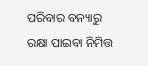ପରିବାର ବନ୍ୟାରୁ ରକ୍ଷା ପାଇବା ନିମିତ୍ତ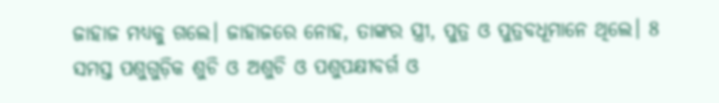ଜାହାଜ ମଧ୍ୟକୁ ଗଲେ। ଜାହାଜରେ ନୋହ, ତାଙ୍କର ସ୍ତ୍ରୀ, ପୁତ୍ର ଓ ପୁତ୍ରବଧୂମାନେ ଥିଲେ। 8 ସମସ୍ତ ପଶୁଗୁଡ଼ିକ ଶୁଚି ଓ ଅଶୁଚି ଓ ପଶୁପକ୍ଷୀବର୍ଗ ଓ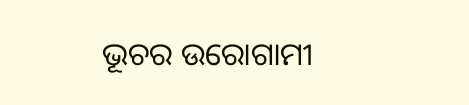ଭୂଚର ଉରୋଗାମୀ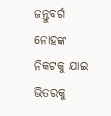ଜନ୍ତୁବର୍ଗ ନୋହଙ୍କ ନିକଟକୁ ଯାଇ ଭିତରକୁ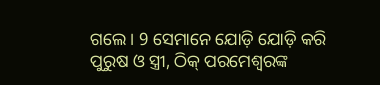ଗଲେ। 9 ସେମାନେ ଯୋଡ଼ି ଯୋଡ଼ି କରି ପୁରୁଷ ଓ ସ୍ତ୍ରୀ, ଠିକ୍ ପରମେଶ୍ୱରଙ୍କ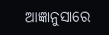ଆଜ୍ଞାନୁସାରେ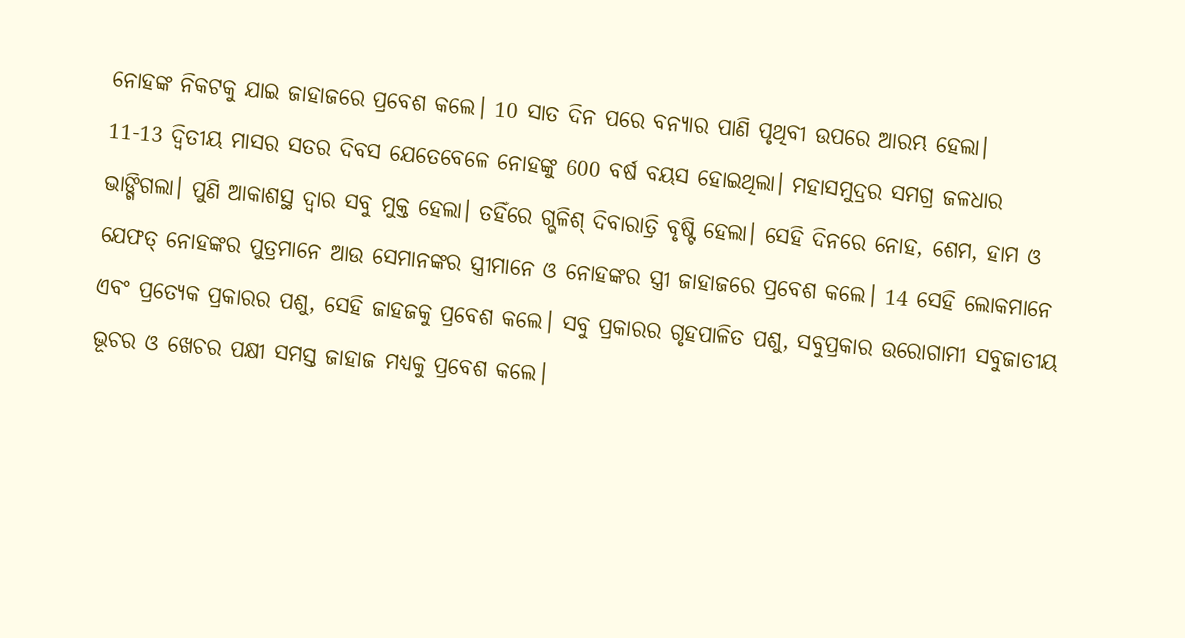ନୋହଙ୍କ ନିକଟକୁ ଯାଇ ଜାହାଜରେ ପ୍ରବେଶ କଲେ। 10 ସାତ ଦିନ ପରେ ବନ୍ୟାର ପାଣି ପୃଥିବୀ ଉପରେ ଆରମ୍ଭ ହେଲା।
11-13 ଦ୍ୱିତୀୟ ମାସର ସତର ଦିବସ ଯେତେବେଳେ ନୋହଙ୍କୁ 600 ବର୍ଷ ବୟସ ହୋଇଥିଲା। ମହାସମୁଦ୍ରର ସମଗ୍ର ଜଳଧାର ଭାଙ୍ଗିଗଲା। ପୁଣି ଆକାଶସ୍ଥ ଦ୍ୱାର ସବୁ ମୁକ୍ତ ହେଲା। ତହିଁରେ ଗ୍ଭଳିଶ୍ ଦିବାରାତ୍ରି ବୃଷ୍ଟି ହେଲା। ସେହି ଦିନରେ ନୋହ, ଶେମ, ହାମ ଓ ଯେଫତ୍ ନୋହଙ୍କର ପୁତ୍ରମାନେ ଆଉ ସେମାନଙ୍କର ସ୍ତ୍ରୀମାନେ ଓ ନୋହଙ୍କର ସ୍ତ୍ରୀ ଜାହାଜରେ ପ୍ରବେଶ କଲେ। 14 ସେହି ଲୋକମାନେ ଏବଂ ପ୍ରତ୍ୟେକ ପ୍ରକାରର ପଶୁ, ସେହି ଜାହଜକୁ ପ୍ରବେଶ କଲେ। ସବୁ ପ୍ରକାରର ଗୃହପାଳିତ ପଶୁ, ସବୁପ୍ରକାର ଉରୋଗାମୀ ସବୁଜାତୀୟ ଭୂଚର ଓ ଖେଚର ପକ୍ଷୀ ସମସ୍ତ ଜାହାଜ ମଧ୍ୟକୁ ପ୍ରବେଶ କଲେ।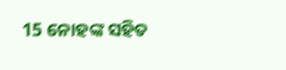15 ନୋହଙ୍କ ସହିତ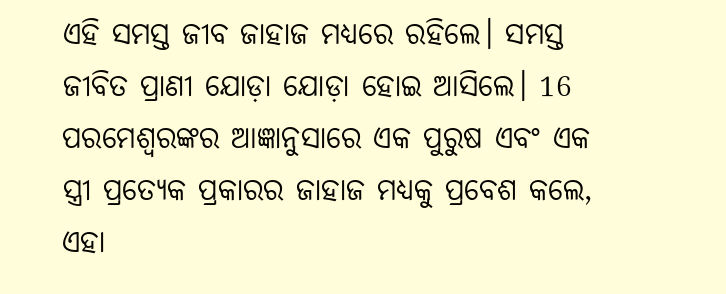ଏହି ସମସ୍ତ ଜୀବ ଜାହାଜ ମଧ୍ୟରେ ରହିଲେ। ସମସ୍ତ ଜୀବିତ ପ୍ରାଣୀ ଯୋଡ଼ା ଯୋଡ଼ା ହୋଇ ଆସିଲେ। 16 ପରମେଶ୍ୱରଙ୍କର ଆଜ୍ଞାନୁସାରେ ଏକ ପୁରୁଷ ଏବଂ ଏକ ସ୍ତ୍ରୀ ପ୍ରତ୍ୟେକ ପ୍ରକାରର ଜାହାଜ ମଧ୍ୟକୁ ପ୍ରବେଶ କଲେ, ଏହା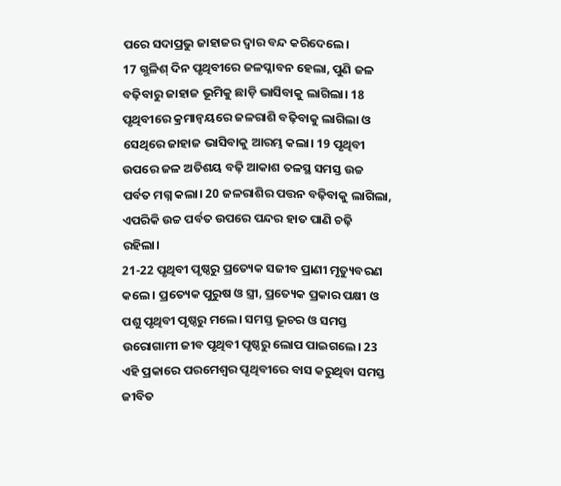ପରେ ସଦାପ୍ରଭୁ ଜାହାଜର ଦ୍ୱାର ବନ୍ଦ କରିଦେଲେ।
17 ଗ୍ଭଳିଶ୍ ଦିନ ପୃଥିବୀରେ ଜଳପ୍ଳାବନ ହେଲା, ପୁଣି ଜଳ ବଢ଼ିବାରୁ ଜାହାଜ ଭୂମିକୁ ଛାଡ଼ି ଭାସିବାକୁ ଲାଗିଲା। 18 ପୃଥିବୀରେ କ୍ରମାନ୍ୱୟରେ ଜଳରାଶି ବଢ଼ିବାକୁ ଲାଗିଲା ଓ ସେଥିରେ ଜାହାଜ ଭାସିବାକୁ ଆରମ୍ଭ କଲା। 19 ପୃଥିବୀ ଉପରେ ଜଳ ଅତିଶୟ ବଢ଼ି ଆକାଶ ତଳସ୍ଥ ସମସ୍ତ ଉଚ୍ଚ ପର୍ବତ ମଗ୍ନ କଲା। 20 ଜଳରାଶିର ପତ୍ତନ ବଢ଼ିବାକୁ ଲାଗିଲା, ଏପରିକି ଉଚ୍ଚ ପର୍ବତ ଉପରେ ପନ୍ଦର ହାତ ପାଣି ଚଢ଼ି ରହିଲା।
21-22 ପୃଥିବୀ ପୃଷ୍ଠରୁ ପ୍ରତ୍ୟେକ ସଜୀବ ପ୍ରାଣୀ ମୃତ୍ୟୁବରଣ କଲେ। ପ୍ରତ୍ୟେକ ପୁରୁଷ ଓ ସ୍ତ୍ରୀ, ପ୍ରତ୍ୟେକ ପ୍ରକାର ପକ୍ଷୀ ଓ ପଶୁ ପୃଥିବୀ ପୃଷ୍ଠରୁ ମଲେ। ସମସ୍ତ ଭୂଚର ଓ ସମସ୍ତ ଉରୋଗାମୀ ଜୀବ ପୃଥିବୀ ପୃଷ୍ଠରୁ ଲୋପ ପାଇଗଲେ। 23 ଏହି ପ୍ରକାରେ ପରମେଶ୍ୱର ପୃଥିବୀରେ ବାସ କରୁଥିବା ସମସ୍ତ ଜୀବିତ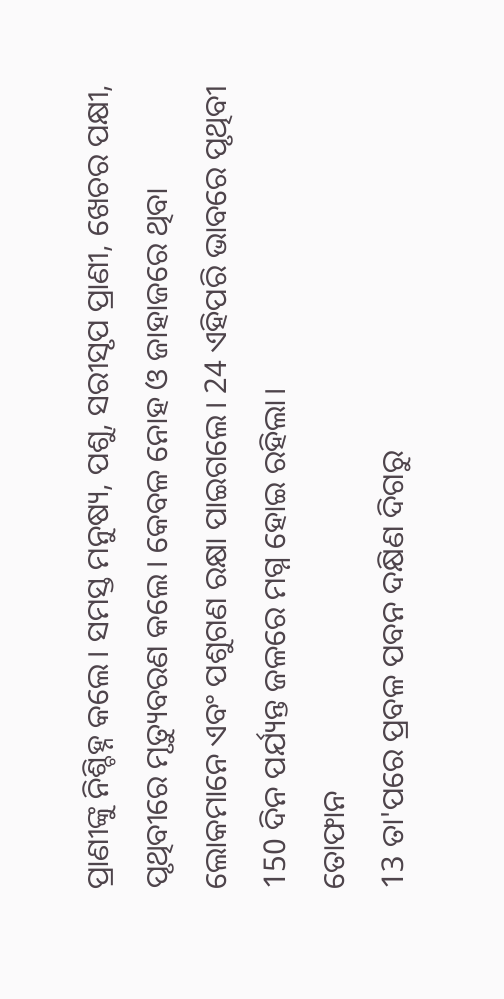ପ୍ରାଣୀଙ୍କୁ ନିଶ୍ଚିହ୍ନ କଲେ। ସମସ୍ତ ମନୁଷ୍ୟ, ପଶୁ, ସରୀସୃପ ପ୍ରାଣୀ, ଖେଚର ପକ୍ଷୀ, ପୃଥିବୀରେ ମୃତ୍ୟୁବରଣ କଲେ। କେବଳ ନୋହ ଓ ଜାହାଜରେ ଥିବା ଲୋକମାନେ ଏବଂ ପଶୁଗଣ ରକ୍ଷା ପାଇଗଲେ। 24 ଏହିପରି ଭାବରେ ପୃଥିବୀ 150 ଦିନ ପର୍ଯ୍ୟନ୍ତ ଜଳରେ ମଗ୍ନ ହୋଇ ରହିଲା।
ତୋଫାନ
13 ତା'ପରେ ପ୍ରବଳ ପବନ ଦକ୍ଷିଣ ଦିଗରୁ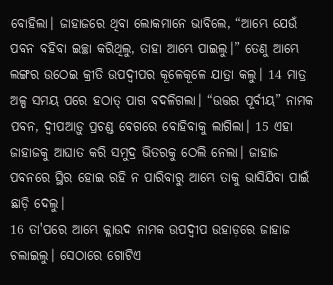ବୋହିଲା। ଜାହାଜରେ ଥିବା ଲୋକମାନେ ଭାବିଲେ, “ଆମ୍ଭେ ଯେଉଁ ପବନ ବହିବା ଇଚ୍ଛା କରିଥିଲୁ, ତାହା ଆମ୍ଭେ ପାଇଲୁ।” ତେଣୁ ଆମ୍ଭେ ଲଙ୍ଗର ଉଠେଇ କ୍ରୀତି ଉପଦ୍ୱୀପର କୂଳେକୂଳେ ଯାତ୍ରା କଲୁ। 14 ମାତ୍ର ଅଳ୍ପ ସମୟ ପରେ ହଠାତ୍ ପାଗ ବଦଳିଗଲା। “ଉତ୍ତର ପୂର୍ବୀୟ” ନାମକ ପବନ, ଦ୍ୱୀପଆଡ଼ୁ ପ୍ରଚଣ୍ଡ ବେଗରେ ବୋହିବାକୁ ଲାଗିଲା। 15 ଏହା ଜାହାଜକୁ ଆଘାତ କରି ସମୁଦ୍ର ଭିତରକୁ ଠେଲି ନେଲା। ଜାହାଜ ପବନରେ ସ୍ଥିର ହୋଇ ରହି ନ ପାରିବାରୁ ଆମ୍ଭେ ତାକୁ ଭାସିଯିବା ପାଇଁ ଛାଡ଼ି ଦେଲୁ।
16 ତା'ପରେ ଆମ୍ଭେ କ୍ଳାଉଦ ନାମକ ଉପଦ୍ୱୀପ ଉହାଡ଼ରେ ଜାହାଜ ଚଲାଇଲୁ। ସେଠାରେ ଗୋଟିଏ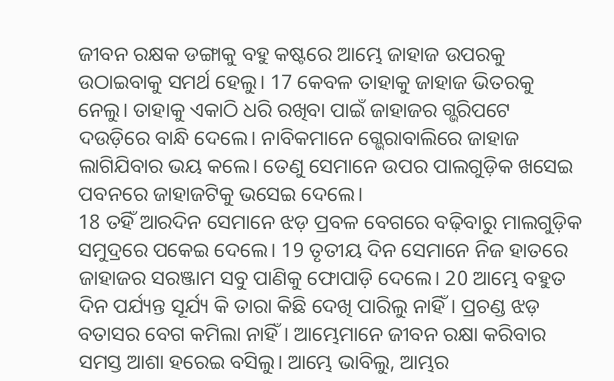ଜୀବନ ରକ୍ଷକ ଡଙ୍ଗାକୁ ବହୁ କଷ୍ଟରେ ଆମ୍ଭେ ଜାହାଜ ଉପରକୁ ଉଠାଇବାକୁ ସମର୍ଥ ହେଲୁ। 17 କେବଳ ତାହାକୁ ଜାହାଜ ଭିତରକୁ ନେଲୁ। ତାହାକୁ ଏକାଠି ଧରି ରଖିବା ପାଇଁ ଜାହାଜର ଗ୍ଭରିପଟେ ଦଉଡ଼ିରେ ବାନ୍ଧି ଦେଲେ। ନାବିକମାନେ ଗ୍ଭେରାବାଲିରେ ଜାହାଜ ଲାଗିଯିବାର ଭୟ କଲେ। ତେଣୁ ସେମାନେ ଉପର ପାଲଗୁଡ଼ିକ ଖସେଇ ପବନରେ ଜାହାଜଟିକୁ ଭସେଇ ଦେଲେ।
18 ତହିଁ ଆରଦିନ ସେମାନେ ଝଡ଼ ପ୍ରବଳ ବେଗରେ ବଢ଼ିବାରୁ ମାଲଗୁଡ଼ିକ ସମୁଦ୍ରରେ ପକେଇ ଦେଲେ। 19 ତୃତୀୟ ଦିନ ସେମାନେ ନିଜ ହାତରେ ଜାହାଜର ସରଞ୍ଜାମ ସବୁ ପାଣିକୁ ଫୋପାଡ଼ି ଦେଲେ। 20 ଆମ୍ଭେ ବହୁତ ଦିନ ପର୍ଯ୍ୟନ୍ତ ସୂର୍ଯ୍ୟ କି ତାରା କିଛି ଦେଖି ପାରିଲୁ ନାହିଁ। ପ୍ରଚଣ୍ଡ ଝଡ଼ ବତାସର ବେଗ କମିଲା ନାହିଁ। ଆମ୍ଭେମାନେ ଜୀବନ ରକ୍ଷା କରିବାର ସମସ୍ତ ଆଶା ହରେଇ ବସିଲୁ। ଆମ୍ଭେ ଭାବିଲୁ, ଆମ୍ଭର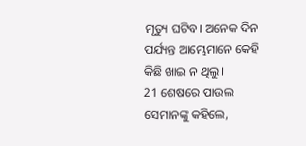ମୃତ୍ୟୁ ଘଟିବ। ଅନେକ ଦିନ ପର୍ଯ୍ୟନ୍ତ ଆମ୍ଭେମାନେ କେହି କିଛି ଖାଇ ନ ଥିଲୁ।
21 ଶେଷରେ ପାଉଲ ସେମାନଙ୍କୁ କହିଲେ,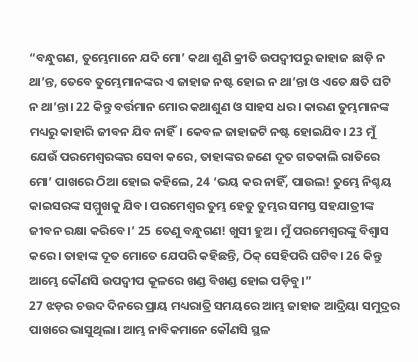“ବନ୍ଧୁଗଣ, ତୁମ୍ଭେମାନେ ଯଦି ମୋ’ କଥା ଶୁଣି କ୍ରୀତି ଉପଦ୍ୱୀପରୁ ଜାହାଜ ଛାଡ଼ି ନ ଥା’ନ୍ତ, ତେବେ ତୁମ୍ଭେମାନଙ୍କର ଏ ଜାହାଜ ନଷ୍ଟ ହୋଇ ନ ଥା’ନ୍ତା ଓ ଏତେ କ୍ଷତି ଘଟି ନ ଥା’ନ୍ତା। 22 କିନ୍ତୁ ବର୍ତ୍ତମାନ ମୋର କଥାଶୁଣ ଓ ସାହସ ଧର। କାରଣ ତୁମ୍ଭମାନଙ୍କ ମଧ୍ୟରୁ କାହାରି ଜୀବନ ଯିବ ନାହିଁ। କେବଳ ଜାହାଜଟି ନଷ୍ଟ ହୋଇଯିବ। 23 ମୁଁ ଯେଉଁ ପରମେଶ୍ୱରଙ୍କର ସେବା କରେ, ତାହାଙ୍କର ଜଣେ ଦୂତ ଗତକାଲି ରାତିରେ ମୋ’ ପାଖରେ ଠିଆ ହୋଇ କହିଲେ, 24 ‘ଭୟ କର ନାହିଁ, ପାଉଲ! ତୁମ୍ଭେ ନିଶ୍ଚୟ କାଇସରଙ୍କ ସମ୍ମୁଖକୁ ଯିବ। ପରମେଶ୍ୱର ତୁମ୍ଭ ହେତୁ ତୁମ୍ଭର ସମସ୍ତ ସହଯାତ୍ରୀଙ୍କ ଜୀବନ ରକ୍ଷା କରିବେ।’ 25 ତେଣୁ ବନ୍ଧୁଗଣ! ଖୁସୀ ହୁଅ। ମୁଁ ପରମେଶ୍ୱରଙ୍କୁ ବିଶ୍ୱାସ କରେ। ତାହାଙ୍କ ଦୂତ ମୋତେ ଯେପରି କହିଛନ୍ତି, ଠିକ୍ ସେହିପରି ଘଟିବ। 26 କିନ୍ତୁ ଆମ୍ଭେ କୌଣସି ଉପଦ୍ୱୀପ କୂଳରେ ଖଣ୍ଡ ବିଖଣ୍ଡ ହୋଇ ପଡ଼ିବୁ।”
27 ଝଡ଼ର ଚଉଦ ଦିନରେ ପ୍ରାୟ ମଧ୍ୟରାତ୍ରି ସମୟରେ ଆମ୍ଭ ଜାହାଜ ଆଦ୍ରିୟା ସମୁଦ୍ରର ପାଖରେ ଭାସୁଥିଲା। ଆମ୍ଭ ନାବିକମାନେ କୌଣସି ସ୍ଥଳ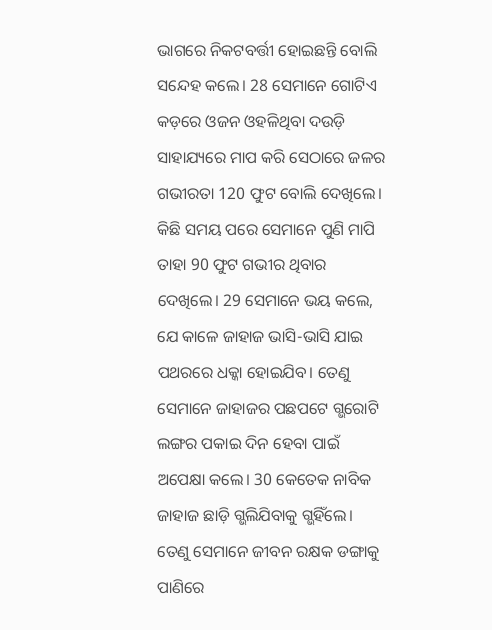ଭାଗରେ ନିକଟବର୍ତ୍ତୀ ହୋଇଛନ୍ତି ବୋଲି ସନ୍ଦେହ କଲେ। 28 ସେମାନେ ଗୋଟିଏ କଡ଼ରେ ଓଜନ ଓହଳିଥିବା ଦଉଡ଼ି ସାହାଯ୍ୟରେ ମାପ କରି ସେଠାରେ ଜଳର ଗଭୀରତା 120 ଫୁଟ ବୋଲି ଦେଖିଲେ। କିଛି ସମୟ ପରେ ସେମାନେ ପୁଣି ମାପି ତାହା 90 ଫୁଟ ଗଭୀର ଥିବାର ଦେଖିଲେ। 29 ସେମାନେ ଭୟ କଲେ, ଯେ କାଳେ ଜାହାଜ ଭାସି-ଭାସି ଯାଇ ପଥରରେ ଧକ୍କା ହୋଇଯିବ। ତେଣୁ ସେମାନେ ଜାହାଜର ପଛପଟେ ଗ୍ଭରୋଟି ଲଙ୍ଗର ପକାଇ ଦିନ ହେବା ପାଇଁ ଅପେକ୍ଷା କଲେ। 30 କେତେକ ନାବିକ ଜାହାଜ ଛାଡ଼ି ଗ୍ଭଲିଯିବାକୁ ଗ୍ଭହିଁଲେ। ତେଣୁ ସେମାନେ ଜୀବନ ରକ୍ଷକ ଡଙ୍ଗାକୁ ପାଣିରେ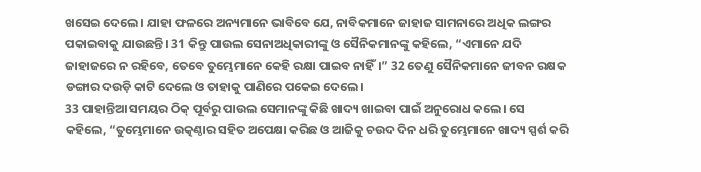ଖସେଇ ଦେଲେ। ଯାହା ଫଳରେ ଅନ୍ୟମାନେ ଭାବିବେ ଯେ, ନାବିକମାନେ ଜାହାଜ ସାମନାରେ ଅଧିକ ଲଙ୍ଗର ପକାଇବାକୁ ଯାଉଛନ୍ତି। 31 କିନ୍ତୁ ପାଉଲ ସେନାଅଧିକାରୀଙ୍କୁ ଓ ସୈନିକମାନଙ୍କୁ କହିଲେ, “ଏମାନେ ଯଦି ଜାହାଜରେ ନ ରହିବେ, ତେବେ ତୁମ୍ଭେମାନେ କେହି ରକ୍ଷା ପାଇବ ନାହିଁ।” 32 ତେଣୁ ସୈନିକମାନେ ଜୀବନ ରକ୍ଷକ ଡଙ୍ଗାର ଦଉଡ଼ି କାଟି ଦେଲେ ଓ ତାହାକୁ ପାଣିରେ ପକେଇ ଦେଲେ।
33 ପାହାନ୍ତିଆ ସମୟର ଠିକ୍ ପୂର୍ବରୁ ପାଉଲ ସେମାନଙ୍କୁ କିଛି ଖାଦ୍ୟ ଖାଇବା ପାଇଁ ଅନୁରୋଧ କଲେ। ସେ କହିଲେ, “ତୁମ୍ଭେମାନେ ଉତ୍କଣ୍ଠାର ସହିତ ଅପେକ୍ଷା କରିଛ ଓ ଆଜିକୁ ଚଉଦ ଦିନ ଧରି ତୁମ୍ଭେମାନେ ଖାଦ୍ୟ ସ୍ପର୍ଶ କରି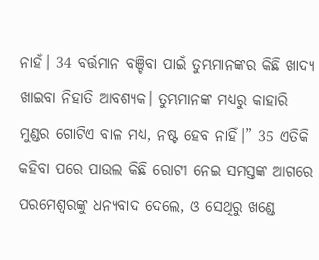ନାହଁ। 34 ବର୍ତ୍ତମାନ ବଞ୍ଚିବା ପାଇଁ ତୁମ୍ଭମାନଙ୍କର କିଛି ଖାଦ୍ୟ ଖାଇବା ନିହାତି ଆବଶ୍ୟକ। ତୁମ୍ଭମାନଙ୍କ ମଧ୍ୟରୁ କାହାରି ମୁଣ୍ଡର ଗୋଟିଏ ବାଳ ମଧ୍ୟ, ନଷ୍ଟ ହେବ ନାହିଁ।” 35 ଏତିକି କହିବା ପରେ ପାଉଲ କିଛି ରୋଟୀ ନେଇ ସମସ୍ତଙ୍କ ଆଗରେ ପରମେଶ୍ୱରଙ୍କୁ ଧନ୍ୟବାଦ ଦେଲେ, ଓ ସେଥିରୁ ଖଣ୍ଡେ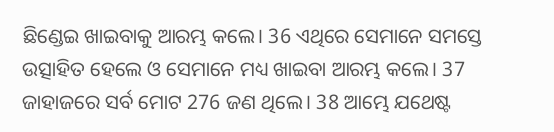ଛିଣ୍ଡେଇ ଖାଇବାକୁ ଆରମ୍ଭ କଲେ। 36 ଏଥିରେ ସେମାନେ ସମସ୍ତେ ଉତ୍ସାହିତ ହେଲେ ଓ ସେମାନେ ମଧ୍ୟ ଖାଇବା ଆରମ୍ଭ କଲେ। 37 ଜାହାଜରେ ସର୍ବ ମୋଟ 276 ଜଣ ଥିଲେ। 38 ଆମ୍ଭେ ଯଥେଷ୍ଟ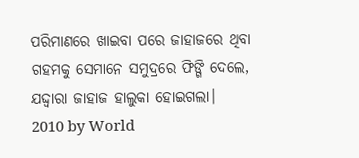ପରିମାଣରେ ଖାଇବା ପରେ ଜାହାଜରେ ଥିବା ଗହମକୁ ସେମାନେ ସମୁଦ୍ରରେ ଫିଙ୍ଗି ଦେଲେ, ଯଦ୍ଦ୍ୱାରା ଜାହାଜ ହାଲୁକା ହୋଇଗଲା।
2010 by World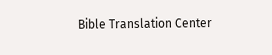Bible Translation Center